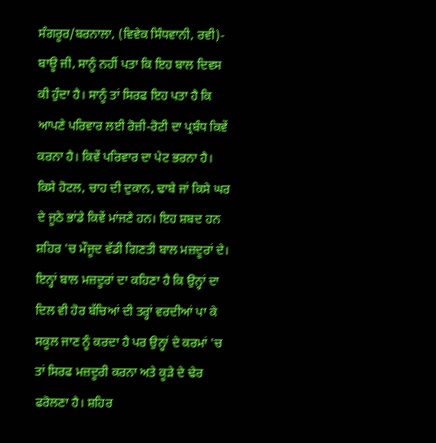ਸੰਗਰੂਰ/ਬਰਨਾਲਾ, (ਵਿਵੇਕ ਸਿੰਧਵਾਨੀ, ਰਵੀ)- ਬਾਊ ਜੀ, ਸਾਨੂੰ ਨਹੀਂ ਪਤਾ ਕਿ ਇਹ ਬਾਲ ਦਿਵਸ ਕੀ ਹੁੰਦਾ ਹੈ। ਸਾਨੂੰ ਤਾਂ ਸਿਰਫ ਇਹ ਪਤਾ ਹੈ ਕਿ ਆਪਣੇ ਪਰਿਵਾਰ ਲਈ ਰੋਜ਼ੀ-ਰੋਟੀ ਦਾ ਪ੍ਰਬੰਧ ਕਿਵੇਂ ਕਰਨਾ ਹੈ। ਕਿਵੇਂ ਪਰਿਵਾਰ ਦਾ ਪੇਟ ਭਰਨਾ ਹੈ। ਕਿਸੇ ਹੋਟਲ, ਚਾਹ ਦੀ ਦੁਕਾਨ, ਢਾਬੇ ਜਾਂ ਕਿਸੇ ਘਰ ਦੇ ਜੂਠੇ ਭਾਂਡੇ ਕਿਵੇਂ ਮਾਂਜਣੇ ਹਨ। ਇਹ ਸ਼ਬਦ ਹਨ ਸ਼ਹਿਰ 'ਚ ਮੌਜੂਦ ਵੱਡੀ ਗਿਣਤੀ ਬਾਲ ਮਜ਼ਦੂਰਾਂ ਦੇ। ਇਨ੍ਹਾਂ ਬਾਲ ਮਜ਼ਦੂਰਾਂ ਦਾ ਕਹਿਣਾ ਹੈ ਕਿ ਉਨ੍ਹਾਂ ਦਾ ਦਿਲ ਵੀ ਹੋਰ ਬੱਚਿਆਂ ਦੀ ਤਰ੍ਹਾਂ ਵਰਦੀਆਂ ਪਾ ਕੇ ਸਕੂਲ ਜਾਣ ਨੂੰ ਕਰਦਾ ਹੈ ਪਰ ਉਨ੍ਹਾਂ ਦੇ ਕਰਮਾਂ 'ਚ ਤਾਂ ਸਿਰਫ ਮਜ਼ਦੂਰੀ ਕਰਨਾ ਅਤੇ ਕੂੜੇ ਦੇ ਢੇਰ ਫਰੋਲਣਾ ਹੈ। ਸ਼ਹਿਰ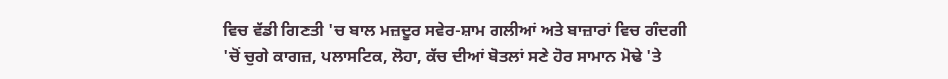ਵਿਚ ਵੱਡੀ ਗਿਣਤੀ 'ਚ ਬਾਲ ਮਜ਼ਦੂਰ ਸਵੇਰ-ਸ਼ਾਮ ਗਲੀਆਂ ਅਤੇ ਬਾਜ਼ਾਰਾਂ ਵਿਚ ਗੰਦਗੀ 'ਚੋਂ ਚੁਗੇ ਕਾਗਜ਼, ਪਲਾਸਟਿਕ, ਲੋਹਾ, ਕੱਚ ਦੀਆਂ ਬੋਤਲਾਂ ਸਣੇ ਹੋਰ ਸਾਮਾਨ ਮੋਢੇ 'ਤੇ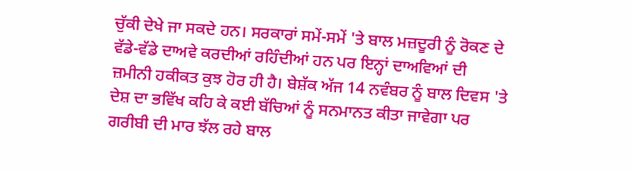ਚੁੱਕੀ ਦੇਖੇ ਜਾ ਸਕਦੇ ਹਨ। ਸਰਕਾਰਾਂ ਸਮੇਂ-ਸਮੇਂ 'ਤੇ ਬਾਲ ਮਜ਼ਦੂਰੀ ਨੂੰ ਰੋਕਣ ਦੇ ਵੱਡੇ-ਵੱਡੇ ਦਾਅਵੇ ਕਰਦੀਆਂ ਰਹਿੰਦੀਆਂ ਹਨ ਪਰ ਇਨ੍ਹਾਂ ਦਾਅਵਿਆਂ ਦੀ ਜ਼ਮੀਨੀ ਹਕੀਕਤ ਕੁਝ ਹੋਰ ਹੀ ਹੈ। ਬੇਸ਼ੱਕ ਅੱਜ 14 ਨਵੰਬਰ ਨੂੰ ਬਾਲ ਦਿਵਸ 'ਤੇ ਦੇਸ਼ ਦਾ ਭਵਿੱਖ ਕਹਿ ਕੇ ਕਈ ਬੱਚਿਆਂ ਨੂੰ ਸਨਮਾਨਤ ਕੀਤਾ ਜਾਵੇਗਾ ਪਰ ਗਰੀਬੀ ਦੀ ਮਾਰ ਝੱਲ ਰਹੇ ਬਾਲ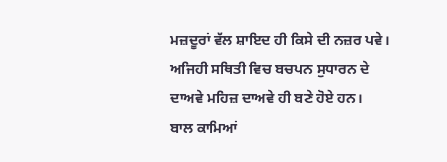ਮਜ਼ਦੂਰਾਂ ਵੱਲ ਸ਼ਾਇਦ ਹੀ ਕਿਸੇ ਦੀ ਨਜ਼ਰ ਪਵੇ। ਅਜਿਹੀ ਸਥਿਤੀ ਵਿਚ ਬਚਪਨ ਸੁਧਾਰਨ ਦੇ ਦਾਅਵੇ ਮਹਿਜ਼ ਦਾਅਵੇ ਹੀ ਬਣੇ ਹੋਏ ਹਨ।
ਬਾਲ ਕਾਮਿਆਂ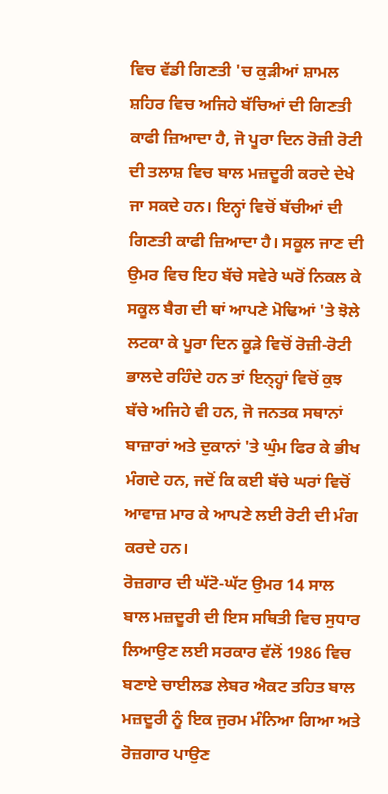ਵਿਚ ਵੱਡੀ ਗਿਣਤੀ 'ਚ ਕੁੜੀਆਂ ਸ਼ਾਮਲ
ਸ਼ਹਿਰ ਵਿਚ ਅਜਿਹੇ ਬੱਚਿਆਂ ਦੀ ਗਿਣਤੀ ਕਾਫੀ ਜ਼ਿਆਦਾ ਹੈ, ਜੋ ਪੂਰਾ ਦਿਨ ਰੋਜ਼ੀ ਰੋਟੀ ਦੀ ਤਲਾਸ਼ ਵਿਚ ਬਾਲ ਮਜ਼ਦੂਰੀ ਕਰਦੇ ਦੇਖੇ ਜਾ ਸਕਦੇ ਹਨ। ਇਨ੍ਹਾਂ ਵਿਚੋਂ ਬੱਚੀਆਂ ਦੀ ਗਿਣਤੀ ਕਾਫੀ ਜ਼ਿਆਦਾ ਹੈ। ਸਕੂਲ ਜਾਣ ਦੀ ਉਮਰ ਵਿਚ ਇਹ ਬੱਚੇ ਸਵੇਰੇ ਘਰੋਂ ਨਿਕਲ ਕੇ ਸਕੂਲ ਬੈਗ ਦੀ ਥਾਂ ਆਪਣੇ ਮੋਢਿਆਂ 'ਤੇ ਝੋਲੇ ਲਟਕਾ ਕੇ ਪੂਰਾ ਦਿਨ ਕੂੜੇ ਵਿਚੋਂ ਰੋਜ਼ੀ-ਰੋਟੀ ਭਾਲਦੇ ਰਹਿੰਦੇ ਹਨ ਤਾਂ ਇਨ੍ਹ੍ਹਾਂ ਵਿਚੋਂ ਕੁਝ ਬੱਚੇ ਅਜਿਹੇ ਵੀ ਹਨ, ਜੋ ਜਨਤਕ ਸਥਾਨਾਂ ਬਾਜ਼ਾਰਾਂ ਅਤੇ ਦੁਕਾਨਾਂ 'ਤੇ ਘੁੰਮ ਫਿਰ ਕੇ ਭੀਖ ਮੰਗਦੇ ਹਨ, ਜਦੋਂ ਕਿ ਕਈ ਬੱਚੇ ਘਰਾਂ ਵਿਚੋਂ ਆਵਾਜ਼ ਮਾਰ ਕੇ ਆਪਣੇ ਲਈ ਰੋਟੀ ਦੀ ਮੰਗ ਕਰਦੇ ਹਨ।
ਰੋਜ਼ਗਾਰ ਦੀ ਘੱਟੋ-ਘੱਟ ਉਮਰ 14 ਸਾਲ
ਬਾਲ ਮਜ਼ਦੂਰੀ ਦੀ ਇਸ ਸਥਿਤੀ ਵਿਚ ਸੁਧਾਰ ਲਿਆਉਣ ਲਈ ਸਰਕਾਰ ਵੱਲੋਂ 1986 ਵਿਚ ਬਣਾਏ ਚਾਈਲਡ ਲੇਬਰ ਐਕਟ ਤਹਿਤ ਬਾਲ ਮਜ਼ਦੂਰੀ ਨੂੰ ਇਕ ਜੁਰਮ ਮੰਨਿਆ ਗਿਆ ਅਤੇ ਰੋਜ਼ਗਾਰ ਪਾਉਣ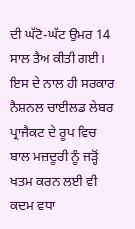ਦੀ ਘੱਟੋ-ਘੱਟ ਉਮਰ 14 ਸਾਲ ਤੈਅ ਕੀਤੀ ਗਈ। ਇਸ ਦੇ ਨਾਲ ਹੀ ਸਰਕਾਰ ਨੈਸ਼ਨਲ ਚਾਈਲਡ ਲੇਬਰ ਪ੍ਰਾਜੈਕਟ ਦੇ ਰੂਪ ਵਿਚ ਬਾਲ ਮਜ਼ਦੂਰੀ ਨੂੰ ਜੜ੍ਹੋਂ ਖਤਮ ਕਰਨ ਲਈ ਵੀ ਕਦਮ ਵਧਾ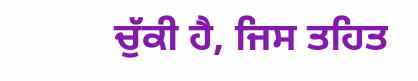ਚੁੱਕੀ ਹੈ, ਜਿਸ ਤਹਿਤ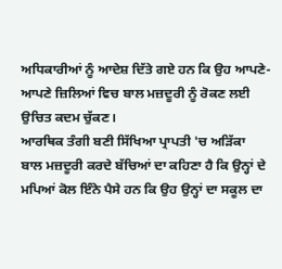ਅਧਿਕਾਰੀਆਂ ਨੂੰ ਆਦੇਸ਼ ਦਿੱਤੇ ਗਏ ਹਨ ਕਿ ਉਹ ਆਪਣੇ-ਆਪਣੇ ਜ਼ਿਲਿਆਂ ਵਿਚ ਬਾਲ ਮਜ਼ਦੂਰੀ ਨੂੰ ਰੋਕਣ ਲਈ ਉਚਿਤ ਕਦਮ ਚੁੱਕਣ।
ਆਰਥਿਕ ਤੰਗੀ ਬਣੀ ਸਿੱਖਿਆ ਪ੍ਰਾਪਤੀ 'ਚ ਅੜਿੱਕਾ
ਬਾਲ ਮਜ਼ਦੂਰੀ ਕਰਦੇ ਬੱਚਿਆਂ ਦਾ ਕਹਿਣਾ ਹੈ ਕਿ ਉਨ੍ਹਾਂ ਦੇ ਮਪਿਆਂ ਕੋਲ ਇੰਨੇ ਪੈਸੇ ਹਨ ਕਿ ਉਹ ਉਨ੍ਹਾਂ ਦਾ ਸਕੂਲ ਦਾ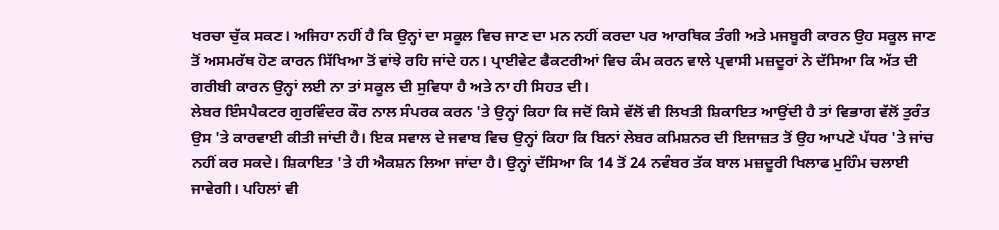ਖਰਚਾ ਚੁੱਕ ਸਕਣ। ਅਜਿਹਾ ਨਹੀਂ ਹੈ ਕਿ ਉਨ੍ਹਾਂ ਦਾ ਸਕੂਲ ਵਿਚ ਜਾਣ ਦਾ ਮਨ ਨਹੀਂ ਕਰਦਾ ਪਰ ਆਰਥਿਕ ਤੰਗੀ ਅਤੇ ਮਜਬੂਰੀ ਕਾਰਨ ਉਹ ਸਕੂਲ ਜਾਣ ਤੋਂ ਅਸਮਰੱਥ ਹੋਣ ਕਾਰਨ ਸਿੱਖਿਆ ਤੋਂ ਵਾਂਝੇ ਰਹਿ ਜਾਂਦੇ ਹਨ। ਪ੍ਰਾਈਵੇਟ ਫੈਕਟਰੀਆਂ ਵਿਚ ਕੰਮ ਕਰਨ ਵਾਲੇ ਪ੍ਰਵਾਸੀ ਮਜ਼ਦੂਰਾਂ ਨੇ ਦੱਸਿਆ ਕਿ ਅੱਤ ਦੀ ਗਰੀਬੀ ਕਾਰਨ ਉਨ੍ਹਾਂ ਲਈ ਨਾ ਤਾਂ ਸਕੂਲ ਦੀ ਸੁਵਿਧਾ ਹੈ ਅਤੇ ਨਾ ਹੀ ਸਿਹਤ ਦੀ।
ਲੇਬਰ ਇੰਸਪੈਕਟਰ ਗੁਰਵਿੰਦਰ ਕੌਰ ਨਾਲ ਸੰਪਰਕ ਕਰਨ 'ਤੇ ਉਨ੍ਹਾਂ ਕਿਹਾ ਕਿ ਜਦੋਂ ਕਿਸੇ ਵੱਲੋਂ ਵੀ ਲਿਖਤੀ ਸ਼ਿਕਾਇਤ ਆਉਂਦੀ ਹੈ ਤਾਂ ਵਿਭਾਗ ਵੱਲੋਂ ਤੁਰੰਤ ਉਸ 'ਤੇ ਕਾਰਵਾਈ ਕੀਤੀ ਜਾਂਦੀ ਹੈ। ਇਕ ਸਵਾਲ ਦੇ ਜਵਾਬ ਵਿਚ ਉਨ੍ਹਾਂ ਕਿਹਾ ਕਿ ਬਿਨਾਂ ਲੇਬਰ ਕਮਿਸ਼ਨਰ ਦੀ ਇਜਾਜ਼ਤ ਤੋਂ ਉਹ ਆਪਣੇ ਪੱਧਰ 'ਤੇ ਜਾਂਚ ਨਹੀਂ ਕਰ ਸਕਦੇ। ਸ਼ਿਕਾਇਤ 'ਤੇ ਹੀ ਐਕਸ਼ਨ ਲਿਆ ਜਾਂਦਾ ਹੈ। ਉਨ੍ਹਾਂ ਦੱਸਿਆ ਕਿ 14 ਤੋਂ 24 ਨਵੰਬਰ ਤੱਕ ਬਾਲ ਮਜ਼ਦੂਰੀ ਖਿਲਾਫ ਮੁਹਿੰਮ ਚਲਾਈ ਜਾਵੇਗੀ। ਪਹਿਲਾਂ ਵੀ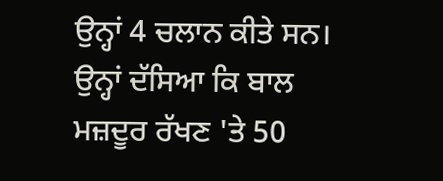ਉਨ੍ਹਾਂ 4 ਚਲਾਨ ਕੀਤੇ ਸਨ। ਉਨ੍ਹਾਂ ਦੱਸਿਆ ਕਿ ਬਾਲ ਮਜ਼ਦੂਰ ਰੱਖਣ 'ਤੇ 50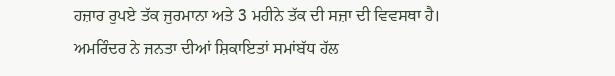ਹਜ਼ਾਰ ਰੁਪਏ ਤੱਕ ਜੁਰਮਾਨਾ ਅਤੇ 3 ਮਹੀਨੇ ਤੱਕ ਦੀ ਸਜ਼ਾ ਦੀ ਵਿਵਸਥਾ ਹੈ।
ਅਮਰਿੰਦਰ ਨੇ ਜਨਤਾ ਦੀਆਂ ਸ਼ਿਕਾਇਤਾਂ ਸਮਾਂਬੱਧ ਹੱਲ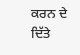ਕਰਨ ਦੇ ਦਿੱਤੇ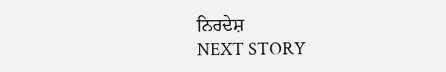ਨਿਰਦੇਸ਼
NEXT STORY